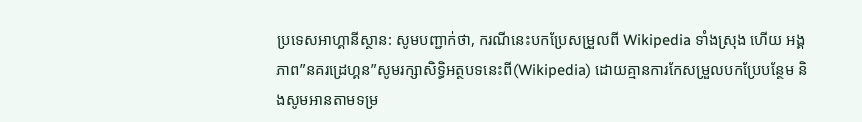ប្រទេសអាហ្គានីស្ថាន: សូមបញ្ជាក់ថា, ករណីនេះបកប្រែសម្រួលពី Wikipedia ទាំងស្រុង ហើយ អង្គភាព”នគរដ្រេហ្គន”សូមរក្សាសិទ្ធិអត្ថបទនេះពី(Wikipedia) ដោយគ្មានការកែសម្រួលបកប្រែបន្ថែម និងសូមអានតាមទម្រ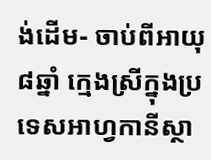ង់ដើម- ចាប់ពីអាយុ៨ឆ្នាំ ក្មេងស្រីក្នុងប្រទេសអាហ្វកានីស្ថា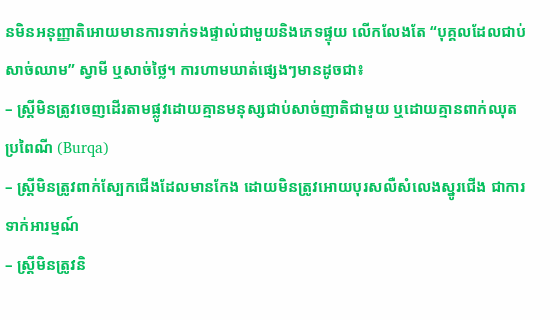នមិនអនុញ្ញាតិអោយមានការទាក់ទងផ្ទាល់ជាមួយនិងភេទផ្ទុយ លើកលែងតែ “បុគ្គលដែលជាប់សាច់ឈាម” ស្វាមី ឬសាច់ថ្លៃ។ ការហាមឃាត់ផ្សេងៗមានដូចជា៖
– ស្ត្រីមិនត្រូវចេញដើរតាមផ្លូវដោយគ្មានមនុស្សជាប់សាច់ញាតិជាមួយ ឬដោយគ្មានពាក់ឈុតប្រពៃណី (Burqa)
– ស្រ្តីមិនត្រូវពាក់ស្បែកជើងដែលមានកែង ដោយមិនត្រូវអោយបុរសលឺសំលេងស្នូរជើង ជាការទាក់អារម្មណ៍
– ស្ត្រីមិនត្រូវនិ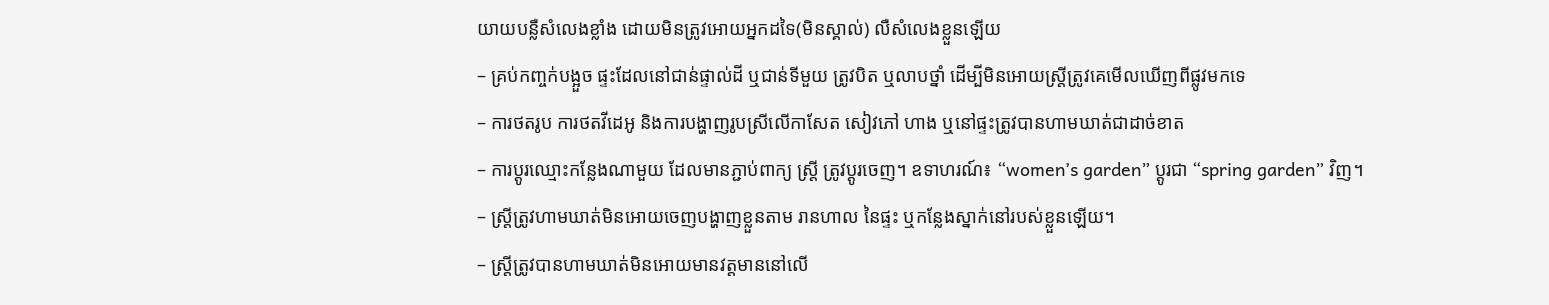យាយបន្លឺសំលេងខ្លាំង ដោយមិនត្រូវអោយអ្នកដទៃ(មិនស្គាល់) លឺសំលេងខ្លួនឡើយ
– គ្រប់កញ្ចក់បង្អួច ផ្ទះដែលនៅជាន់ផ្ទាល់ដី ឬជាន់ទីមួយ ត្រូវបិត ឬលាបថ្នាំ ដើម្បីមិនអោយស្ត្រីត្រូវគេមើលឃើញពីផ្លូវមកទេ
– ការថតរូប ការថតវីដេអូ និងការបង្ហាញរូបស្រីលើកាសែត សៀវភៅ ហាង ឬនៅផ្ទះត្រូវបានហាមឃាត់ជាដាច់ខាត
– ការប្តូរឈ្មោះកន្លែងណាមួយ ដែលមានភ្ជាប់ពាក្យ ស្ត្រី ត្រូវប្តូរចេញ។ ឧទាហរណ៍៖ “women’s garden” ប្តូរជា “spring garden” វិញ។
– ស្ត្រីត្រូវហាមឃាត់មិនអោយចេញបង្ហាញខ្លួនតាម រានហាល នៃផ្ទះ ឬកន្លែងស្នាក់នៅរបស់ខ្លួនឡើយ។
– ស្រ្តីត្រូវបានហាមឃាត់មិនអោយមានវត្តមាននៅលើ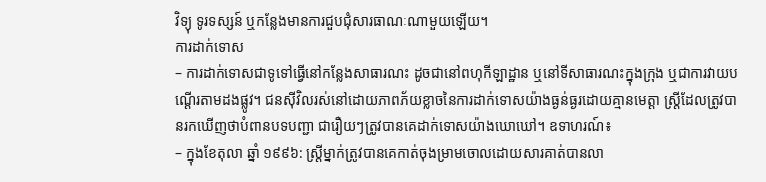វិទ្យុ ទូរទស្សន៍ ឬកន្លែងមានការជួបជុំសារធាណៈណាមួយឡើយ។
ការដាក់ទោស
– ការដាក់ទោសជាទូទៅធ្វើនៅកន្លែងសាធារណះ ដូចជានៅពហុកីឡាដ្ឋាន ឬនៅទីសាធារណះក្នុងក្រុង ឬជាការវាយបណ្តើរតាមដងផ្លូវ។ ជនស៊ីវិលរស់នៅដោយភាពភ័យខ្លាចនៃការដាក់ទោសយ៉ាងធ្ងន់ធ្ងរដោយគ្មានមេត្តា ស្ត្រីដែលត្រូវបានរកឃើញថាបំពានបទបញ្ជា ជារឿយៗត្រូវបានគេដាក់ទោសយ៉ាងឃោឃៅ។ ឧទាហរណ៍៖
– ក្នុងខែតុលា ឆ្នាំ ១៩៩៦: ស្ត្រីម្នាក់ត្រូវបានគេកាត់ចុងម្រាមចោលដោយសារគាត់បានលា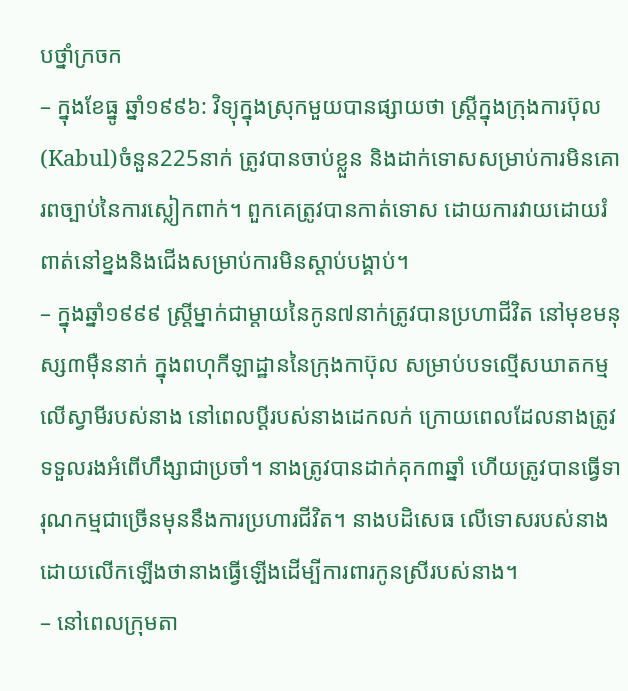បថ្នាំក្រចក
– ក្នុងខែធ្នូ ឆ្នាំ១៩៩៦: វិទ្យុក្នុងស្រុកមួយបានផ្សាយថា ស្ត្រីក្នុងក្រុងការប៊ុល(Kabul)ចំនួន225នាក់ ត្រូវបានចាប់ខ្លួន និងដាក់ទោសសម្រាប់ការមិនគោរពច្បាប់នៃការស្លៀកពាក់។ ពួកគេត្រូវបានកាត់ទោស ដោយការវាយដោយរំពាត់នៅខ្នងនិងជើងសម្រាប់ការមិនស្តាប់បង្គាប់។
– ក្នុងឆ្នាំ១៩៩៩ ស្ត្រីម្នាក់ជាម្តាយនៃកូន៧នាក់ត្រូវបានប្រហាជីវិត នៅមុខមនុស្ស៣ម៉ឺននាក់ ក្នុងពហុកីឡាដ្ឋាននៃក្រុងកាប៊ុល សម្រាប់បទល្មើសឃាតកម្មលើស្វាមីរបស់នាង នៅពេលប្តីរបស់នាងដេកលក់ ក្រោយពេលដែលនាងត្រូវទទួលរងអំពើហឹង្សាជាប្រចាំ។ នាងត្រូវបានដាក់គុក៣ឆ្នាំ ហើយត្រូវបានធ្វើទារុណកម្មជាច្រើនមុននឹងការប្រហារជីវិត។ នាងបដិសេធ លើទោសរបស់នាង ដោយលើកឡើងថានាងធ្វើឡើងដើម្បីការពារកូនស្រីរបស់នាង។
– នៅពេលក្រុមតា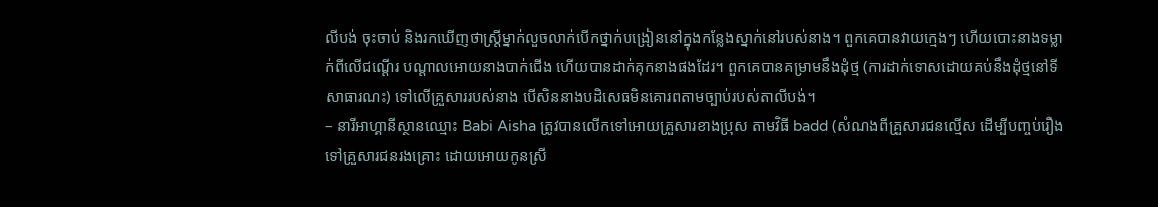លីបង់ ចុះចាប់ និងរកឃើញថាស្រ្តីម្នាក់លួចលាក់បើកថ្នាក់បង្រៀននៅក្នុងកន្លែងស្នាក់នៅរបស់នាង។ ពួកគេបានវាយក្មេងៗ ហើយបោះនាងទម្លាក់ពីលើជណ្តើរ បណ្តាលអោយនាងបាក់ជើង ហើយបានដាក់គុកនាងផងដែរ។ ពួកគេបានគម្រាមនឹងដុំថ្ម (ការដាក់ទោសដោយគប់នឹងដុំថ្មនៅទីសាធារណះ) ទៅលើគ្រួសាររបស់នាង បើសិននាងបដិសេធមិនគោរពតាមច្បាប់របស់តាលីបង់។
– នារីអាហ្គានីស្ថានឈ្មោះ Babi Aisha ត្រូវបានលើកទៅអោយគ្រួសារខាងប្រុស តាមវិធី badd (សំណងពីគ្រួសារជនល្មើស ដើម្បីបញ្ចប់រឿង ទៅគ្រួសារជនរងគ្រោះ ដោយអោយកូនស្រី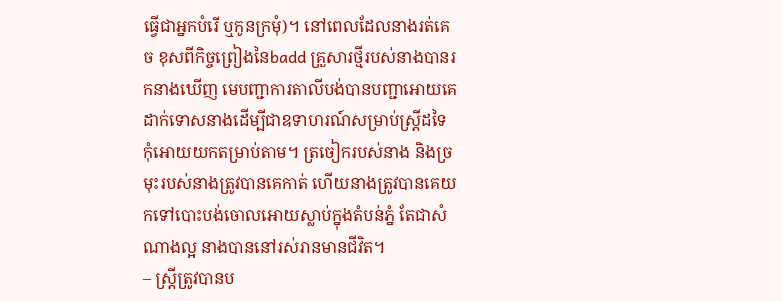ធ្វើជាអ្នកបំរើ ឬកូនក្រមុំ)។ នៅពេលដែលនាងរត់គេច ខុសពីកិច្ចព្រៀងនៃbadd គ្រួសារថ្មីរបស់នាងបានរកនាងឃើញ មេបញ្ជាការតាលីបង់បានបញ្ជាអោយគេដាក់ទោសនាងដើម្បីជាឧទាហរណ៍សម្រាប់ស្រ្តីដទៃ កុំអោយយកតម្រាប់តាម។ ត្រចៀករបស់នាង និងច្រមុះរបស់នាងត្រូវបានគេកាត់ ហើយនាងត្រូវបានគេយកទៅបោះបង់ចោលអោយស្លាប់ក្នុងតំបន់ភ្នំ តែជាសំណាងល្អ នាងបាននៅរស់រានមានជីវិត។
– ស្តី្រត្រូវបានប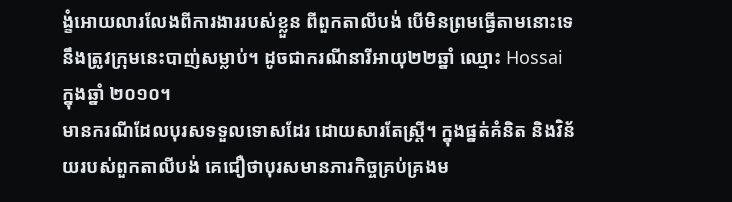ង្ខំអោយលារលែងពីការងាររបស់ខ្លួន ពីពួកតាលីបង់ បើមិនព្រមធ្វើតាមនោះទេ នឹងត្រូវក្រុមនេះបាញ់សម្លាប់។ ដូចជាករណីនារីអាយុ២២ឆ្នាំ ឈ្មោះ Hossai ក្នុងឆ្នាំ ២០១០។
មានករណីដែលបុរសទទួលទោសដែរ ដោយសារតែស្ត្រី។ ក្នុងផ្នត់គំនិត និងវិន័យរបស់ពួកតាលីបង់ គេជឿថាបុរសមានភារកិច្ចគ្រប់គ្រងម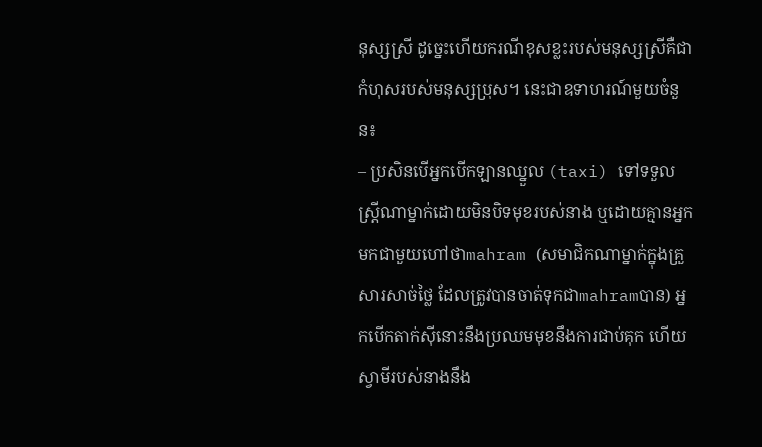នុស្សស្រី ដូច្នេះហើយករណីខុសខ្លះរបស់មនុស្សស្រីគឺជាកំហុសរបស់មនុស្សប្រុស។ នេះជាឧទាហរណ៍មួយចំនួន៖
– ប្រសិនបើអ្នកបើកឡានឈ្នួល (taxi) ទៅទទួលស្ត្រីណាម្នាក់ដោយមិនបិទមុខរបស់នាង ឬដោយគ្មានអ្នកមកជាមួយហៅថាmahram (សមាជិកណាម្នាក់ក្នុងគ្រួសារសាច់ថ្លៃ ដែលត្រូវបានចាត់ទុកជាmahramបាន) អ្នកបើកតាក់ស៊ីនោះនឹងប្រឈមមុខនឹងការជាប់គុក ហើយស្វាមីរបស់នាងនឹង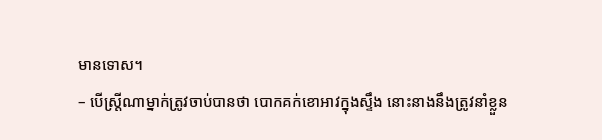មានទោស។
– បើស្ត្រីណាម្នាក់ត្រូវចាប់បានថា បោកគក់ខោអាវក្នុងស្ទឹង នោះនាងនឹងត្រូវនាំខ្លួន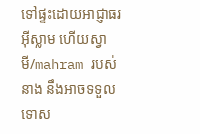ទៅផ្ទះដោយអាជ្ញាធរអ៊ីស្លាម ហើយស្វាមី/mahram របស់នាង នឹងអាចទទួលទោស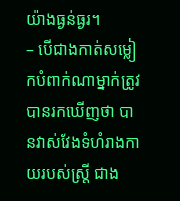យ៉ាងធ្ងន់ធ្ងរ។
– បើជាងកាត់សម្លៀកបំពាក់ណាម្នាក់ត្រូវបានរកឃើញថា បានវាស់វែងទំហំរាងកាយរបស់ស្ត្រី ជាង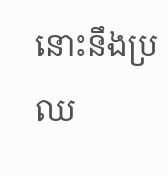នោះនឹងប្រឈ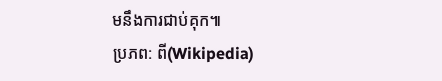មនឹងការជាប់គុក៕
ប្រភព: ពី(Wikipedia)